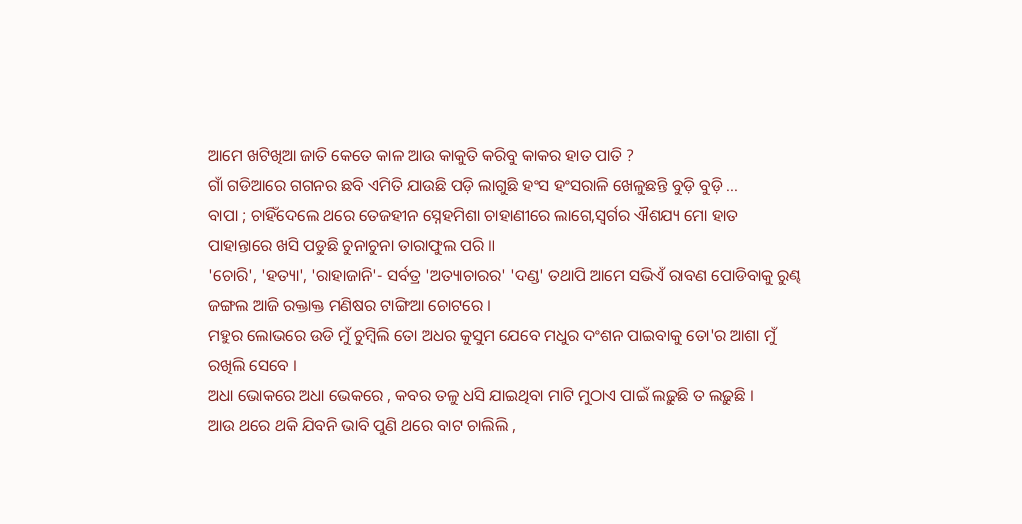ଆମେ ଖଟିଖିଆ ଜାତି କେତେ କାଳ ଆଉ କାକୁତି କରିବୁ କାକର ହାତ ପାତି ?
ଗାଁ ଗଡିଆରେ ଗଗନର ଛବି ଏମିତି ଯାଉଛି ପଡ଼ି ଲାଗୁଛି ହଂସ ହଂସରାଳି ଖେଳୁଛନ୍ତି ବୁଡ଼ି ବୁଡ଼ି ...
ବାପା ; ଚାହିଁଦେଲେ ଥରେ ତେଜହୀନ ସ୍ନେହମିଶା ଚାହାଣୀରେ ଲାଗେ,ସ୍ବର୍ଗର ଐଶଯ୍ୟ ମୋ ହାତ ପାହାନ୍ତାରେ ଖସି ପଡୁଛି ଚୁନାଚୁନା ତାରାଫୁଲ ପରି ॥
'ଚୋରି', 'ହତ୍ୟା', 'ରାହାଜାନି'- ସର୍ବତ୍ର 'ଅତ୍ୟାଚାରର' 'ଦଣ୍ଡ' ତଥାପି ଆମେ ସଭିଏଁ ରାବଣ ପୋଡିବାକୁ ରୁଣ୍ଢ
ଜଙ୍ଗଲ ଆଜି ରକ୍ତାକ୍ତ ମଣିଷର ଟାଙ୍ଗିଆ ଚୋଟରେ ।
ମହୁର ଲୋଭରେ ଉଡି ମୁଁ ଚୁମ୍ୱିଲି ତୋ ଅଧର କୁସୁମ ଯେବେ ମଧୁର ଦଂଶନ ପାଇବାକୁ ତୋ'ର ଆଶା ମୁଁ ରଖିଲି ସେବେ ।
ଅଧା ଭୋକରେ ଅଧା ଭେକରେ , କବର ତଳୁ ଧସି ଯାଇଥିବା ମାଟି ମୁଠାଏ ପାଇଁ ଲଢ଼ୁଛି ତ ଲଢ଼ୁଛି ।
ଆଉ ଥରେ ଥକି ଯିବନି ଭାବି ପୁଣି ଥରେ ବାଟ ଚାଲିଲି ,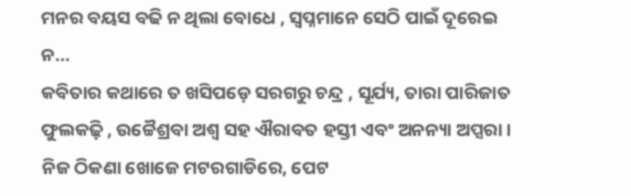ମନର ବୟସ ବଢି ନ ଥିଲା ବୋଧେ , ସ୍ୱପ୍ନମାନେ ସେଠି ପାଇଁ ଦୂରେଇ ନ...
କବିତାର କଥାରେ ତ ଖସିପଡ଼େ ସରଗରୁ ଚନ୍ଦ୍ର , ସୂର୍ଯ୍ୟ, ତାରା ପାରିଜାତ ଫୁଲକଢ଼ି , ଉଚ୍ଚୈଶ୍ରବା ଅଶ୍ୱ ସହ ଐରାବତ ହସ୍ତୀ ଏବଂ ଅନନ୍ୟା ଅପ୍ସରା ।
ନିଜ ଠିକଣା ଖୋଜେ ମଟରଗାଡିରେ, ପେଟ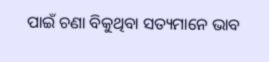ପାଇଁ ଚଣା ବିକୁଥିବା ସତ୍ୟମାନେ ଭାବ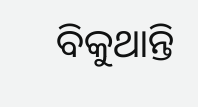ବିକୁଥାନ୍ତି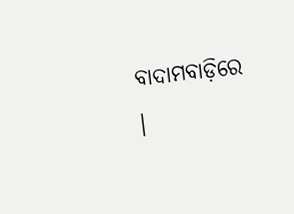ବାଦାମବାଡ଼ିରେ ।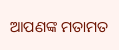ଆପଣଙ୍କ ମତାମତ